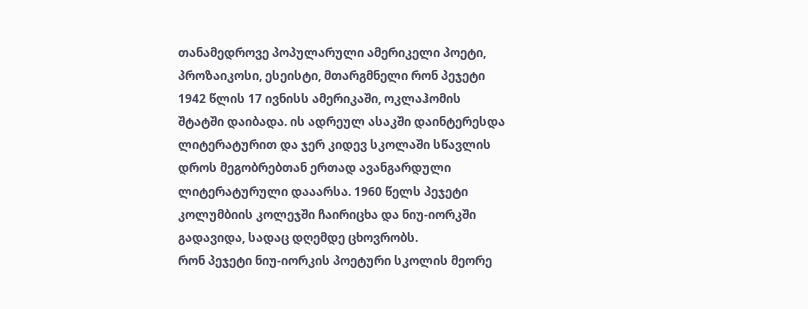თანამედროვე პოპულარული ამერიკელი პოეტი, პროზაიკოსი, ესეისტი, მთარგმნელი რონ პეჯეტი 1942 წლის 17 ივნისს ამერიკაში, ოკლაჰომის შტატში დაიბადა. ის ადრეულ ასაკში დაინტერესდა ლიტერატურით და ჯერ კიდევ სკოლაში სწავლის დროს მეგობრებთან ერთად ავანგარდული ლიტერატურული დააარსა. 1960 წელს პეჯეტი კოლუმბიის კოლეჯში ჩაირიცხა და ნიუ-იორკში გადავიდა, სადაც დღემდე ცხოვრობს.
რონ პეჯეტი ნიუ-იორკის პოეტური სკოლის მეორე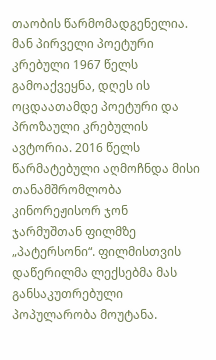თაობის წარმომადგენელია. მან პირველი პოეტური კრებული 1967 წელს გამოაქვეყნა, დღეს ის ოცდაათამდე პოეტური და პროზაული კრებულის ავტორია. 2016 წელს წარმატებული აღმოჩნდა მისი თანამშრომლობა კინორეჟისორ ჯონ ჯარმუშთან ფილმზე „პატერსონი“. ფილმისთვის დაწერილმა ლექსებმა მას განსაკუთრებული პოპულარობა მოუტანა.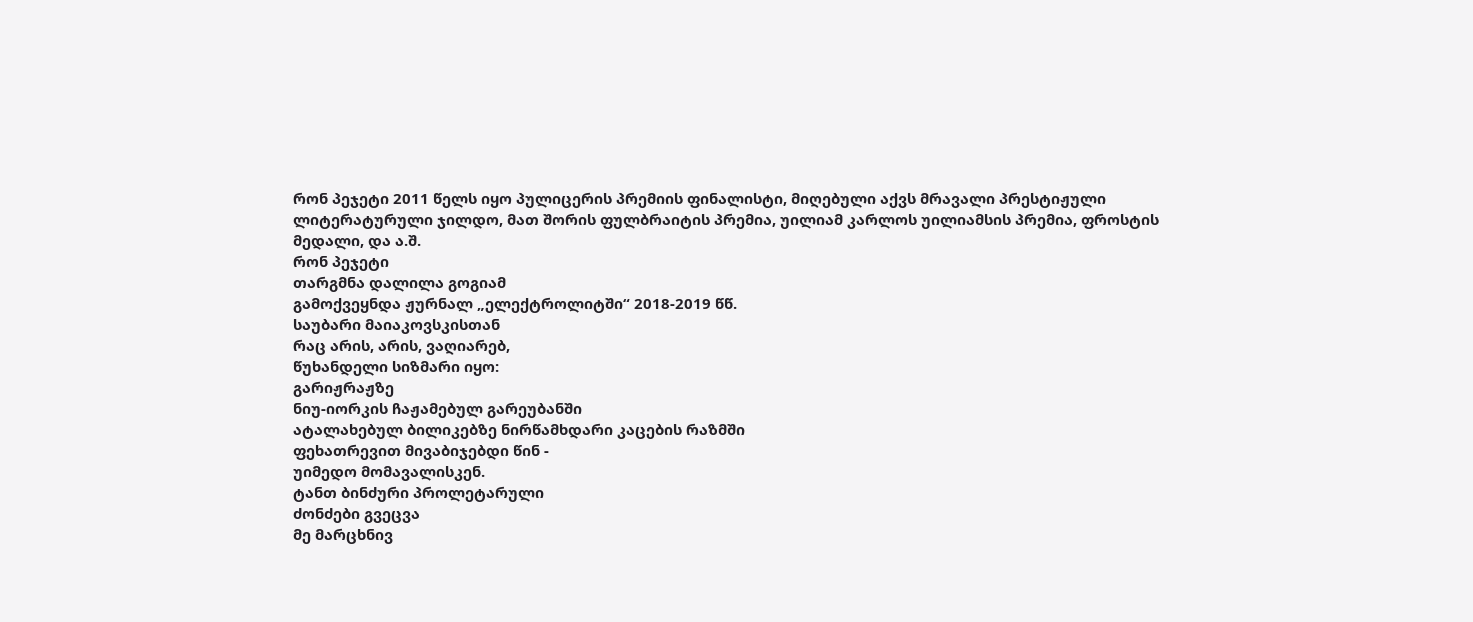რონ პეჯეტი 2011 წელს იყო პულიცერის პრემიის ფინალისტი, მიღებული აქვს მრავალი პრესტიჟული ლიტერატურული ჯილდო, მათ შორის ფულბრაიტის პრემია, უილიამ კარლოს უილიამსის პრემია, ფროსტის მედალი, და ა.შ.
რონ პეჯეტი
თარგმნა დალილა გოგიამ
გამოქვეყნდა ჟურნალ „ელექტროლიტში“ 2018-2019 წწ.
საუბარი მაიაკოვსკისთან
რაც არის, არის, ვაღიარებ,
წუხანდელი სიზმარი იყო:
გარიჟრაჟზე
ნიუ-იორკის ჩაჟამებულ გარეუბანში
ატალახებულ ბილიკებზე ნირწამხდარი კაცების რაზმში
ფეხათრევით მივაბიჯებდი წინ -
უიმედო მომავალისკენ.
ტანთ ბინძური პროლეტარული
ძონძები გვეცვა
მე მარცხნივ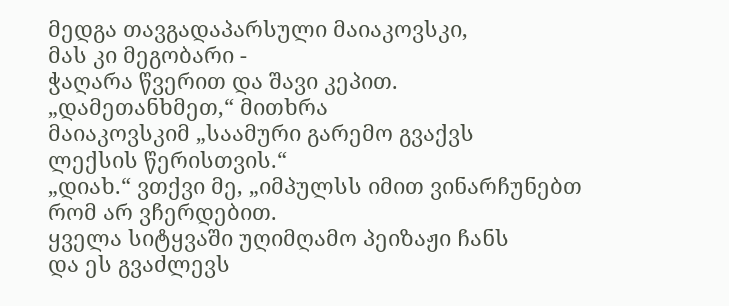მედგა თავგადაპარსული მაიაკოვსკი,
მას კი მეგობარი -
ჭაღარა წვერით და შავი კეპით.
„დამეთანხმეთ,“ მითხრა
მაიაკოვსკიმ „საამური გარემო გვაქვს
ლექსის წერისთვის.“
„დიახ.“ ვთქვი მე, „იმპულსს იმით ვინარჩუნებთ
რომ არ ვჩერდებით.
ყველა სიტყვაში უღიმღამო პეიზაჟი ჩანს
და ეს გვაძლევს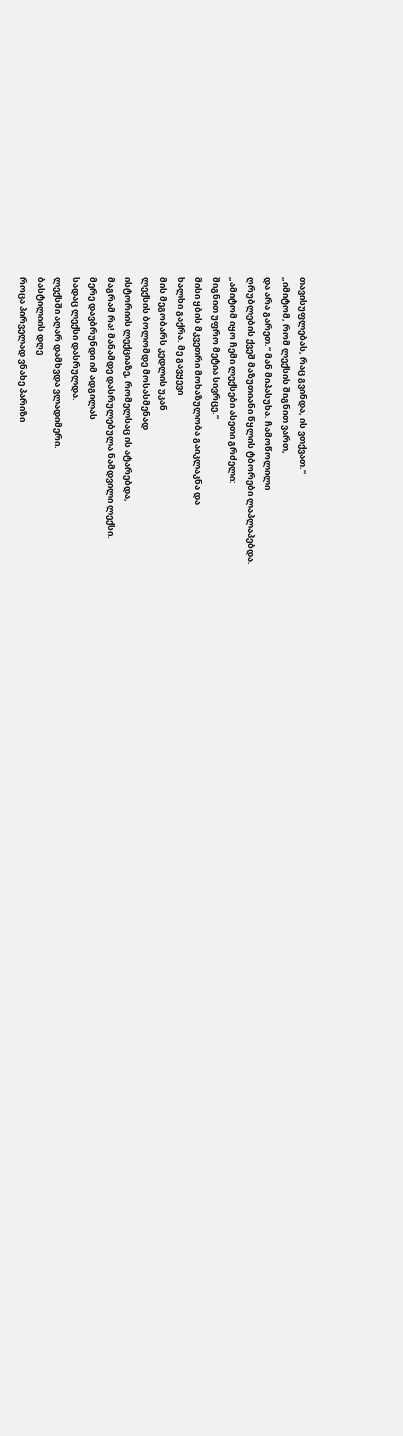თავისუფლებას, რაც გვინდა, ის ვთქვათ.“
„იმიტომ, რომ ლექსის შიგნით ვართ,
და არა გარეთ.“ მან მიპასუხა. ჩამოწოლილი
ღრუბლების ქვეშ მაზუთიანი წყლის ტბორები ლაპლაპებდა.
„ამიტომ იყო ჩემი ლექსები ასეთი გრძელი:
შიგნით უფრო მეტია სივრცე.“
მისი ყბის მკვეთრი მოხაზულობა გაიკლაკნა და
ხალხი გაქრა. მე გავყევი
მის მეგობარს კედლის უკან
ლექსის ბოლომდე მოსასმენად
ისტორიის ლექციაზე, რომელსაც ის ატარებდა,
მაგრამ რა! მანამდე დასრულებულა ნამდვილი ლექსი.
მერე დავბრუნდი იმ ადგილას
სადაც ლექსი დასრულდა.
ლექსში აღარ დამხვდა ვლადიმერი.
ბასტილიის დღე
როცა პირველად ვნახე პარიზი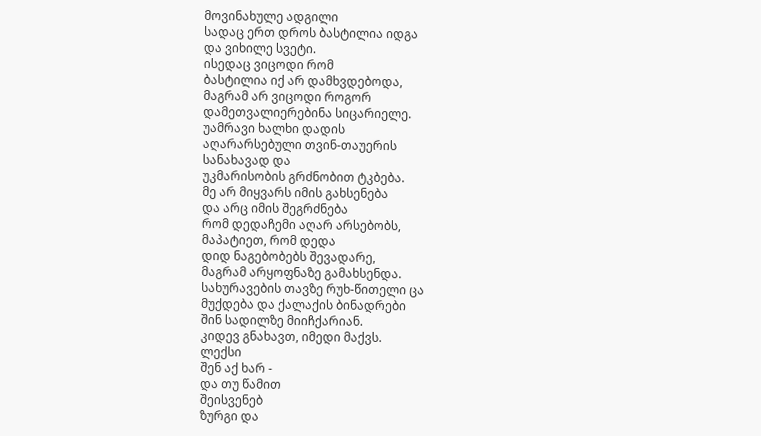მოვინახულე ადგილი
სადაც ერთ დროს ბასტილია იდგა
და ვიხილე სვეტი.
ისედაც ვიცოდი რომ
ბასტილია იქ არ დამხვდებოდა,
მაგრამ არ ვიცოდი როგორ
დამეთვალიერებინა სიცარიელე.
უამრავი ხალხი დადის
აღარარსებული თვინ-თაუერის
სანახავად და
უკმარისობის გრძნობით ტკბება.
მე არ მიყვარს იმის გახსენება
და არც იმის შეგრძნება
რომ დედაჩემი აღარ არსებობს,
მაპატიეთ, რომ დედა
დიდ ნაგებობებს შევადარე,
მაგრამ არყოფნაზე გამახსენდა.
სახურავების თავზე რუხ-წითელი ცა
მუქდება და ქალაქის ბინადრები
შინ სადილზე მიიჩქარიან.
კიდევ გნახავთ, იმედი მაქვს.
ლექსი
შენ აქ ხარ -
და თუ წამით
შეისვენებ
ზურგი და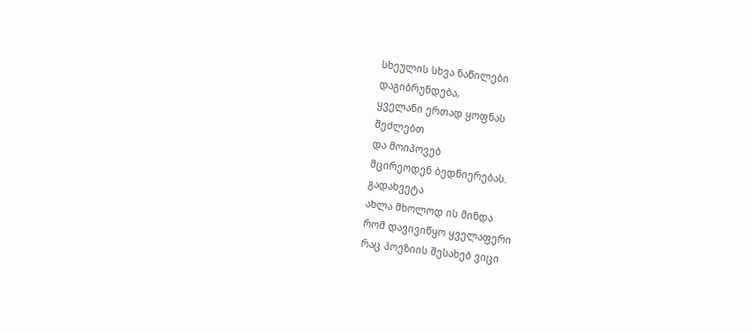სხეულის სხვა ნაწილები
დაგიბრუნდება,
ყველანი ერთად ყოფნას
შეძლებთ
და მოიპოვებ
მცირეოდენ ბედნიერებას.
გადახვეტა
ახლა მხოლოდ ის მინდა
რომ დავივიწყო ყველაფერი
რაც პოეზიის შესახებ ვიცი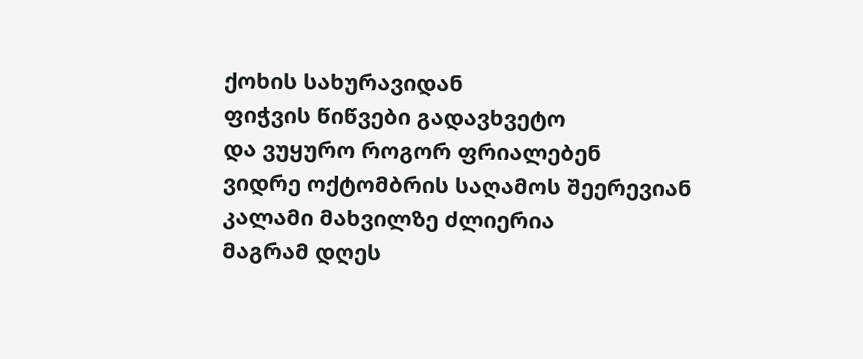ქოხის სახურავიდან
ფიჭვის წიწვები გადავხვეტო
და ვუყურო როგორ ფრიალებენ
ვიდრე ოქტომბრის საღამოს შეერევიან
კალამი მახვილზე ძლიერია
მაგრამ დღეს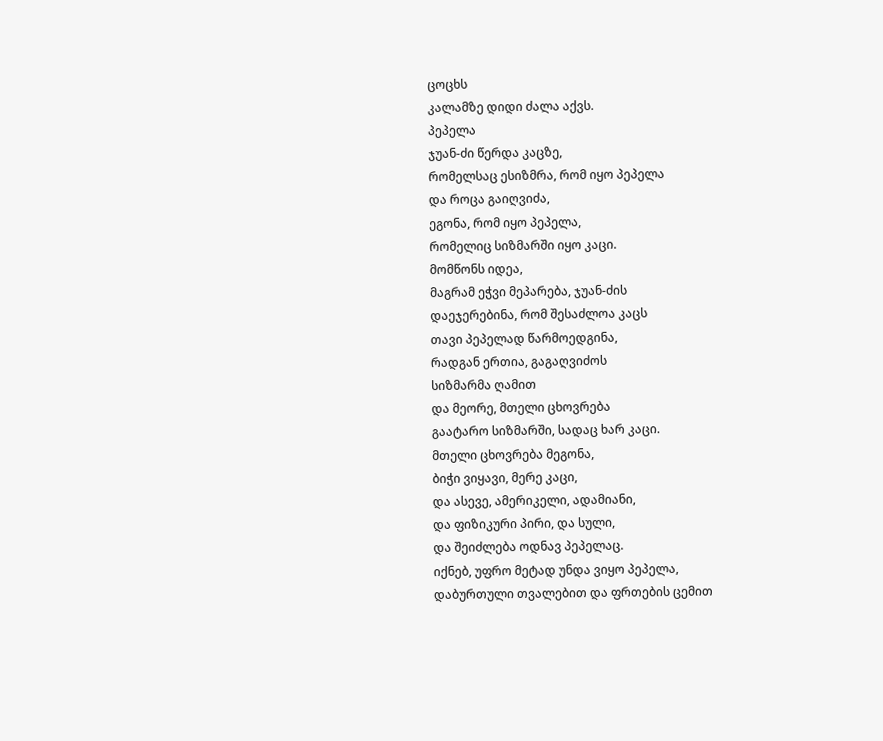ცოცხს
კალამზე დიდი ძალა აქვს.
პეპელა
ჯუან-ძი წერდა კაცზე,
რომელსაც ესიზმრა, რომ იყო პეპელა
და როცა გაიღვიძა,
ეგონა, რომ იყო პეპელა,
რომელიც სიზმარში იყო კაცი.
მომწონს იდეა,
მაგრამ ეჭვი მეპარება, ჯუან-ძის
დაეჯერებინა, რომ შესაძლოა კაცს
თავი პეპელად წარმოედგინა,
რადგან ერთია, გაგაღვიძოს
სიზმარმა ღამით
და მეორე, მთელი ცხოვრება
გაატარო სიზმარში, სადაც ხარ კაცი.
მთელი ცხოვრება მეგონა,
ბიჭი ვიყავი, მერე კაცი,
და ასევე, ამერიკელი, ადამიანი,
და ფიზიკური პირი, და სული,
და შეიძლება ოდნავ პეპელაც.
იქნებ, უფრო მეტად უნდა ვიყო პეპელა,
დაბურთული თვალებით და ფრთების ცემით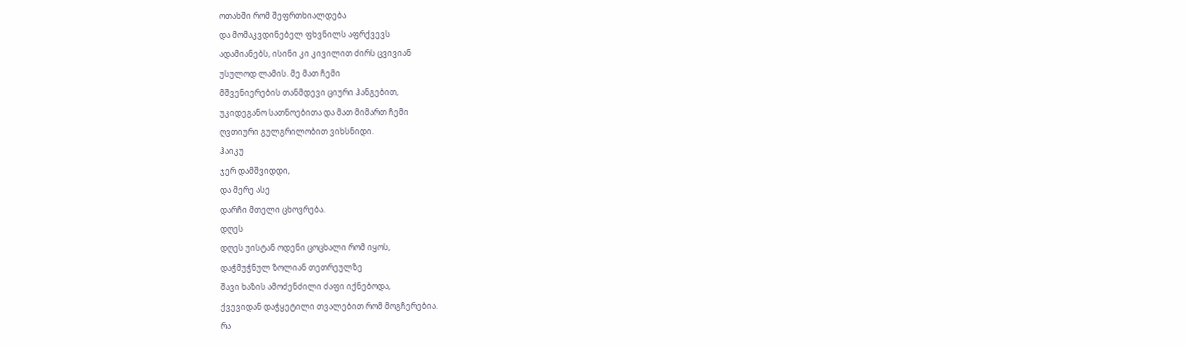ოთახში რომ შეფრთხიალდება
და მომაკვდინებელ ფხვნილს აფრქვევს
ადამიანებს, ისინი კი კივილით ძირს ცვივიან
უსულოდ ლამის. მე მათ ჩემი
მშვენიერების თანმდევი ციური ჰანგებით,
უკიდეგანო სათნოებითა და მათ მიმართ ჩემი
ღვთიური გულგრილობით ვიხსნიდი.
ჰაიკუ
ჯერ დამშვიდდი,
და მერე ასე
დარჩი მთელი ცხოვრება.
დღეს
დღეს უისტან ოდენი ცოცხალი რომ იყოს,
დაჭმუჭნულ ზოლიან თეთრეულზე
შავი ხაზის ამოძენძილი ძაფი იქნებოდა,
ქვევიდან დაჭყეტილი თვალებით რომ მოგჩერებია.
რა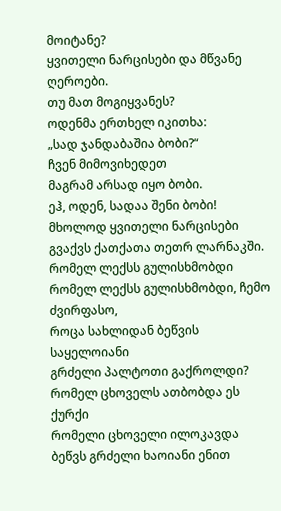მოიტანე?
ყვითელი ნარცისები და მწვანე ღეროები.
თუ მათ მოგიყვანეს?
ოდენმა ერთხელ იკითხა:
„სად ჯანდაბაშია ბობი?“
ჩვენ მიმოვიხედეთ
მაგრამ არსად იყო ბობი.
ეჰ, ოდენ, სადაა შენი ბობი!
მხოლოდ ყვითელი ნარცისები გვაქვს ქათქათა თეთრ ლარნაკში.
რომელ ლექსს გულისხმობდი
რომელ ლექსს გულისხმობდი, ჩემო ძვირფასო,
როცა სახლიდან ბეწვის საყელოიანი
გრძელი პალტოთი გაქროლდი?
რომელ ცხოველს ათბობდა ეს ქურქი
რომელი ცხოველი ილოკავდა ბეწვს გრძელი ხაოიანი ენით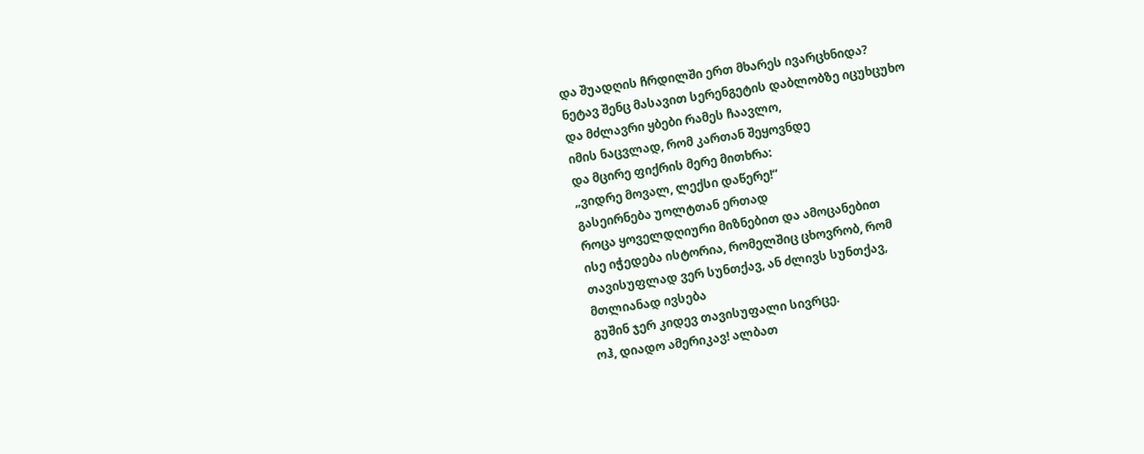და შუადღის ჩრდილში ერთ მხარეს ივარცხნიდა?
ნეტავ შენც მასავით სერენგეტის დაბლობზე იცუხცუხო
და მძლავრი ყბები რამეს ჩაავლო,
იმის ნაცვლად, რომ კართან შეყოვნდე
და მცირე ფიქრის მერე მითხრა:
„ვიდრე მოვალ, ლექსი დაწერე!“
გასეირნება უოლტთან ერთად
როცა ყოველდღიური მიზნებით და ამოცანებით
ისე იჭედება ისტორია, რომელშიც ცხოვრობ, რომ
თავისუფლად ვერ სუნთქავ, ან ძლივს სუნთქავ,
მთლიანად ივსება
გუშინ ჯერ კიდევ თავისუფალი სივრცე.
ოჰ, დიადო ამერიკავ! ალბათ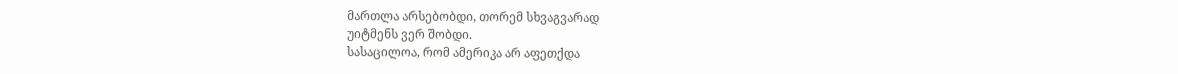მართლა არსებობდი, თორემ სხვაგვარად
უიტმენს ვერ შობდი.
სასაცილოა, რომ ამერიკა არ აფეთქდა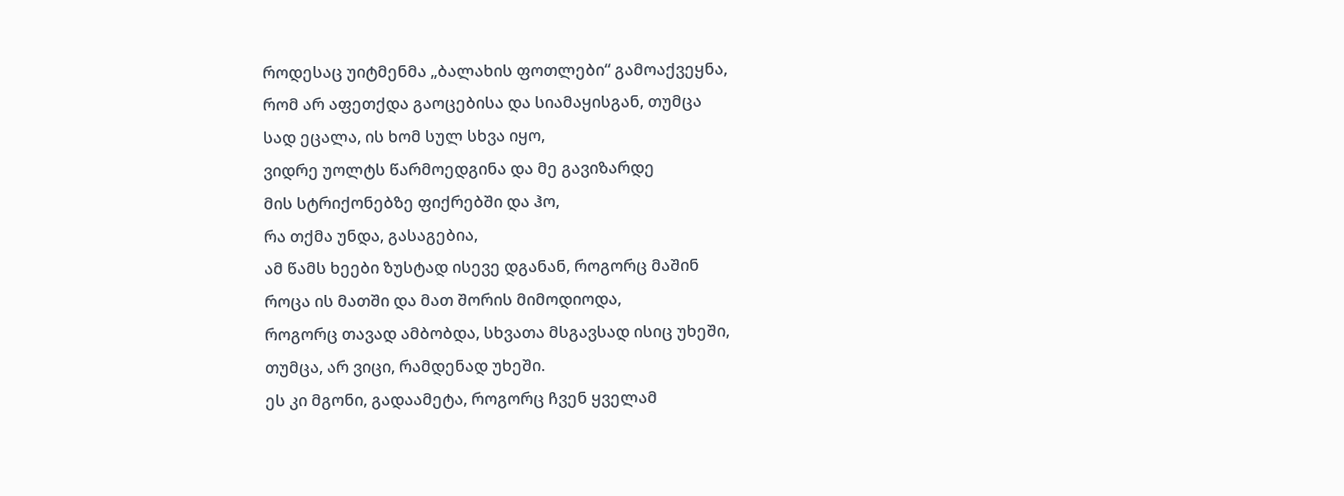როდესაც უიტმენმა „ბალახის ფოთლები“ გამოაქვეყნა,
რომ არ აფეთქდა გაოცებისა და სიამაყისგან, თუმცა
სად ეცალა, ის ხომ სულ სხვა იყო,
ვიდრე უოლტს წარმოედგინა და მე გავიზარდე
მის სტრიქონებზე ფიქრებში და ჰო,
რა თქმა უნდა, გასაგებია,
ამ წამს ხეები ზუსტად ისევე დგანან, როგორც მაშინ
როცა ის მათში და მათ შორის მიმოდიოდა,
როგორც თავად ამბობდა, სხვათა მსგავსად ისიც უხეში,
თუმცა, არ ვიცი, რამდენად უხეში.
ეს კი მგონი, გადაამეტა, როგორც ჩვენ ყველამ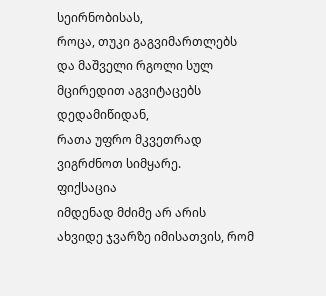სეირნობისას,
როცა, თუკი გაგვიმართლებს
და მაშველი რგოლი სულ მცირედით აგვიტაცებს დედამიწიდან,
რათა უფრო მკვეთრად ვიგრძნოთ სიმყარე.
ფიქსაცია
იმდენად მძიმე არ არის
ახვიდე ჯვარზე იმისათვის, რომ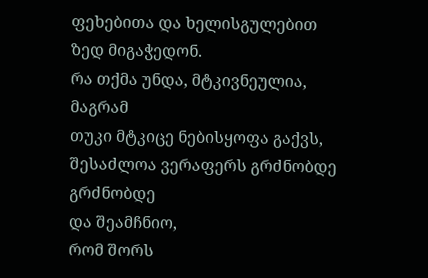ფეხებითა და ხელისგულებით
ზედ მიგაჭედონ.
რა თქმა უნდა, მტკივნეულია, მაგრამ
თუკი მტკიცე ნებისყოფა გაქვს,
შესაძლოა ვერაფერს გრძნობდე გრძნობდე
და შეამჩნიო,
რომ შორს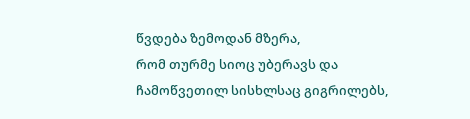წვდება ზემოდან მზერა,
რომ თურმე სიოც უბერავს და
ჩამოწვეთილ სისხლსაც გიგრილებს,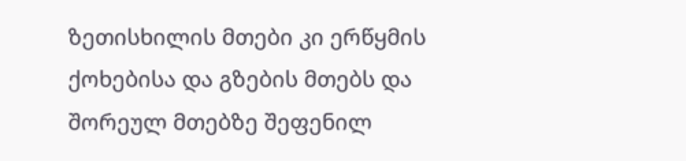ზეთისხილის მთები კი ერწყმის
ქოხებისა და გზების მთებს და
შორეულ მთებზე შეფენილ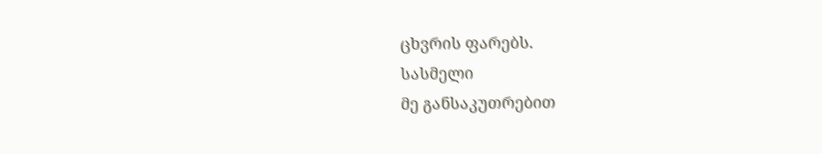ცხვრის ფარებს.
სასმელი
მე განსაკუთრებით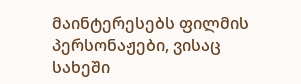მაინტერესებს ფილმის პერსონაჟები, ვისაც
სახეში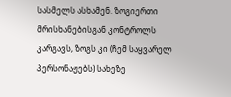სასმელს ასხამენ. ზოგიერთი მრისხანებისგან კონტროლს
კარგავს, ზოგს კი (ჩემ საყვარელ პერსონაჟებს) სახეზე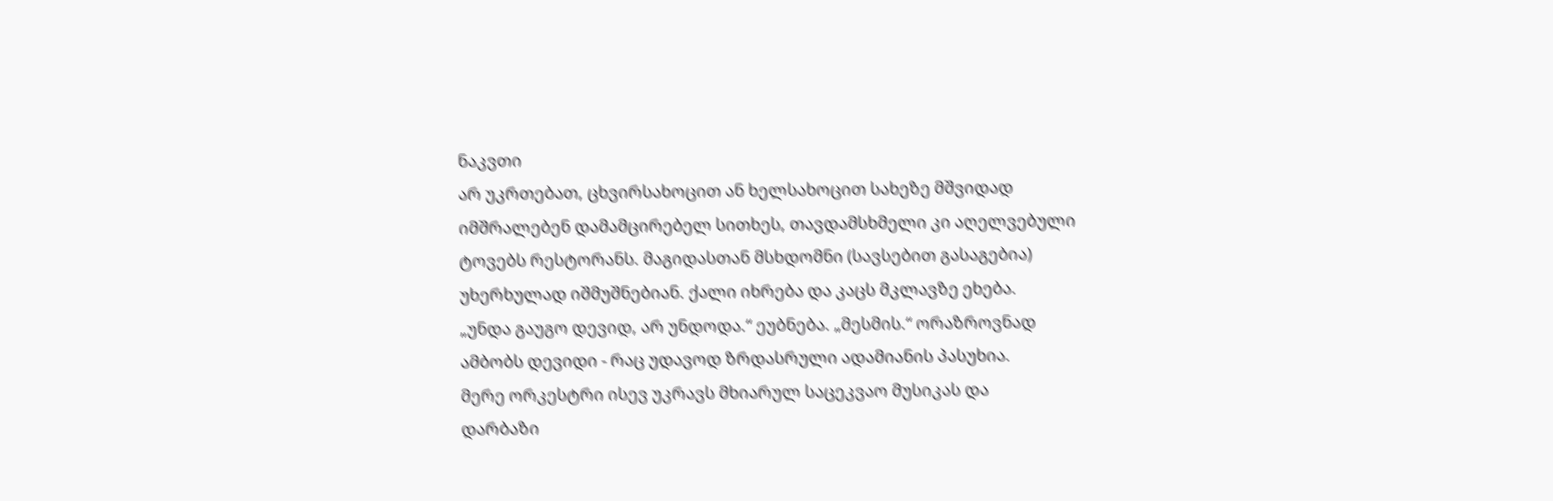ნაკვთი
არ უკრთებათ, ცხვირსახოცით ან ხელსახოცით სახეზე მშვიდად
იმშრალებენ დამამცირებელ სითხეს, თავდამსხმელი კი აღელვებული
ტოვებს რესტორანს. მაგიდასთან მსხდომნი (სავსებით გასაგებია)
უხერხულად იშმუშნებიან. ქალი იხრება და კაცს მკლავზე ეხება.
„უნდა გაუგო დევიდ, არ უნდოდა.“ ეუბნება. „მესმის.“ ორაზროვნად
ამბობს დევიდი - რაც უდავოდ ზრდასრული ადამიანის პასუხია.
მერე ორკესტრი ისევ უკრავს მხიარულ საცეკვაო მუსიკას და
დარბაზი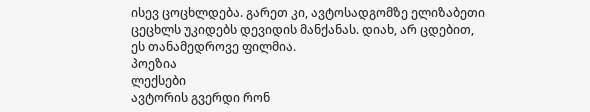ისევ ცოცხლდება. გარეთ კი, ავტოსადგომზე ელიზაბეთი
ცეცხლს უკიდებს დევიდის მანქანას. დიახ, არ ცდებით,
ეს თანამედროვე ფილმია.
პოეზია
ლექსები
ავტორის გვერდი რონ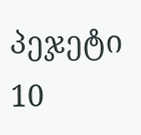პეჯეტი
10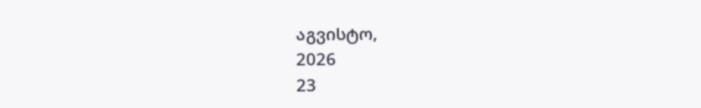აგვისტო,
2026
23